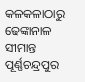କଳକଳାଠାରୁ ଢେଙ୍କାନାଳ ସୀମାନ୍ତ ପୂର୍ଣ୍ଣଚନ୍ଦ୍ରପୁର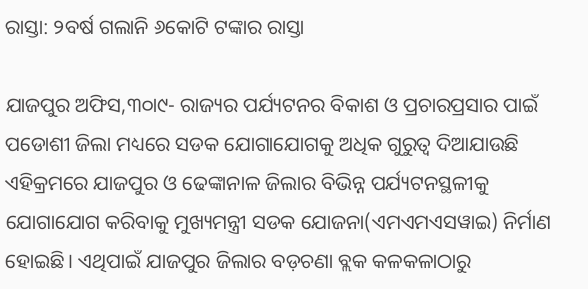ରାସ୍ତା: ୨ବର୍ଷ ଗଲାନି ୬କୋଟି ଟଙ୍କାର ରାସ୍ତା

ଯାଜପୁର ଅଫିସ,୩୦ା୯- ରାଜ୍ୟର ପର୍ଯ୍ୟଟନର ବିକାଶ ଓ ପ୍ରଚାରପ୍ରସାର ପାଇଁ ପଡୋଶୀ ଜିଲା ମଧ୍ୟରେ ସଡକ ଯୋଗାଯୋଗକୁ ଅଧିକ ଗୁରୁତ୍ୱ ଦିଆଯାଉଛି ଏହିକ୍ରମରେ ଯାଜପୁର ଓ ଢେଙ୍କାନାଳ ଜିଲାର ବିଭିନ୍ନ ପର୍ଯ୍ୟଟନସ୍ଥଳୀକୁ ଯୋଗାଯୋଗ କରିବାକୁ ମୁଖ୍ୟମନ୍ତ୍ରୀ ସଡକ ଯୋଜନା(ଏମଏମଏସୱାଇ) ନିର୍ମାଣ ହୋଇଛି। ଏଥିପାଇଁ ଯାଜପୁର ଜିଲାର ବଡ଼ଚଣା ବ୍ଲକ କଳକଳାଠାରୁ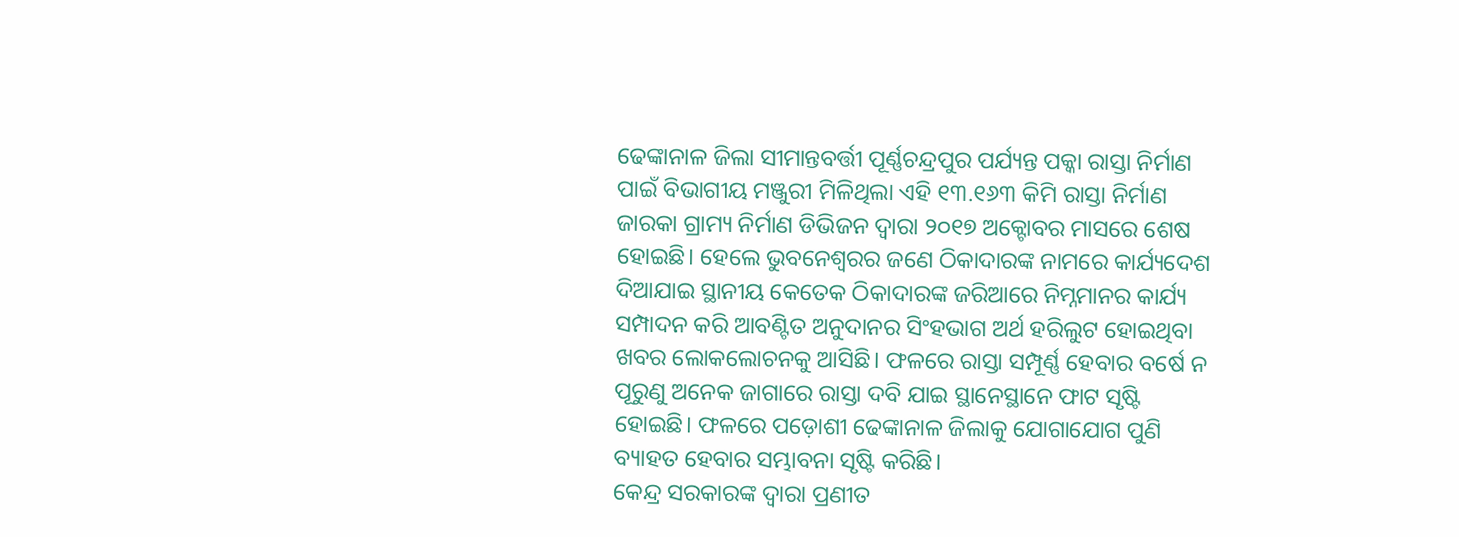ଢେଙ୍କାନାଳ ଜିଲା ସୀମାନ୍ତବର୍ତ୍ତୀ ପୂର୍ଣ୍ଣଚନ୍ଦ୍ରପୁର ପର୍ଯ୍ୟନ୍ତ ପକ୍କା ରାସ୍ତା ନିର୍ମାଣ ପାଇଁ ବିଭାଗୀୟ ମଞ୍ଜୁରୀ ମିଳିଥିଲା ଏହି ୧୩.୧୬୩ କିମି ରାସ୍ତା ନିର୍ମାଣ ଜାରକା ଗ୍ରାମ୍ୟ ନିର୍ମାଣ ଡିଭିଜନ ଦ୍ୱାରା ୨୦୧୭ ଅକ୍ଟୋବର ମାସରେ ଶେଷ ହୋଇଛି। ହେଲେ ଭୁବନେଶ୍ୱରର ଜଣେ ଠିକାଦାରଙ୍କ ନାମରେ କାର୍ଯ୍ୟଦେଶ ଦିଆଯାଇ ସ୍ଥାନୀୟ କେତେକ ଠିକାଦାରଙ୍କ ଜରିଆରେ ନିମ୍ନମାନର କାର୍ଯ୍ୟ ସମ୍ପାଦନ କରି ଆବଣ୍ଟିତ ଅନୁଦାନର ସିଂହଭାଗ ଅର୍ଥ ହରିଲୁଟ ହୋଇଥିବା ଖବର ଲୋକଲୋଚନକୁ ଆସିଛି। ଫଳରେ ରାସ୍ତା ସମ୍ପୂର୍ଣ୍ଣ ହେବାର ବର୍ଷେ ନ ପୂରୁଣୁ ଅନେକ ଜାଗାରେ ରାସ୍ତା ଦବି ଯାଇ ସ୍ଥାନେସ୍ଥାନେ ଫାଟ ସୃଷ୍ଟି ହୋଇଛି। ଫଳରେ ପଡ଼ୋଶୀ ଢେଙ୍କାନାଳ ଜିଲାକୁ ଯୋଗାଯୋଗ ପୁଣି ବ୍ୟାହତ ହେବାର ସମ୍ଭାବନା ସୃଷ୍ଟି କରିଛି।
କେନ୍ଦ୍ର ସରକାରଙ୍କ ଦ୍ୱାରା ପ୍ରଣୀତ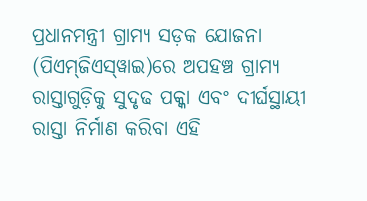ପ୍ରଧାନମନ୍ତ୍ରୀ ଗ୍ରାମ୍ୟ ସଡ଼କ ଯୋଜନା (ପିଏମ୍‌ଜିଏସ୍‌ୱାଇ)ରେ ଅପହଞ୍ଚ ଗ୍ରାମ୍ୟ ରାସ୍ତାଗୁଡ଼ିକୁ ସୁଦୃଢ ପକ୍କା ଏବଂ ଦୀର୍ଘସ୍ଥାୟୀ ରାସ୍ତା ନିର୍ମାଣ କରିବା ଏହି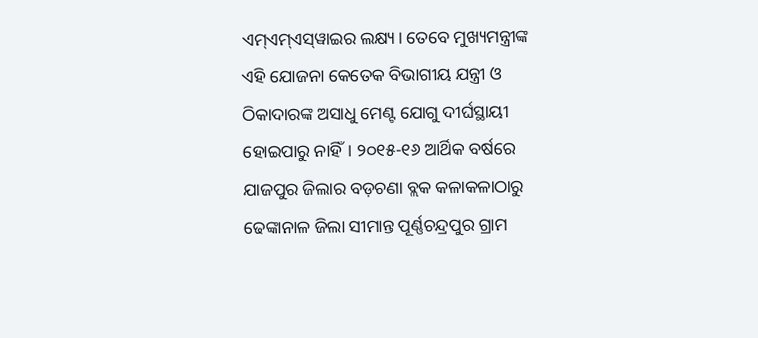ଏମ୍‌ଏମ୍‌ଏସ୍‌ୱାଇର ଲକ୍ଷ୍ୟ। ତେବେ ମୁଖ୍ୟମନ୍ତ୍ରୀଙ୍କ ଏହି ଯୋଜନା କେତେକ ବିଭାଗୀୟ ଯନ୍ତ୍ରୀ ଓ ଠିକାଦାରଙ୍କ ଅସାଧୁ ମେଣ୍ଟ ଯୋଗୁ ଦୀର୍ଘସ୍ଥାୟୀ ହୋଇପାରୁ ନାହିଁ। ୨୦୧୫-୧୬ ଆର୍ଥିକ ବର୍ଷରେ ଯାଜପୁର ଜିଲାର ବଡ଼ଚଣା ବ୍ଲକ କଳାକଳାଠାରୁ ଢେଙ୍କାନାଳ ଜିଲା ସୀମାନ୍ତ ପୂର୍ଣ୍ଣଚନ୍ଦ୍ରପୁର ଗ୍ରାମ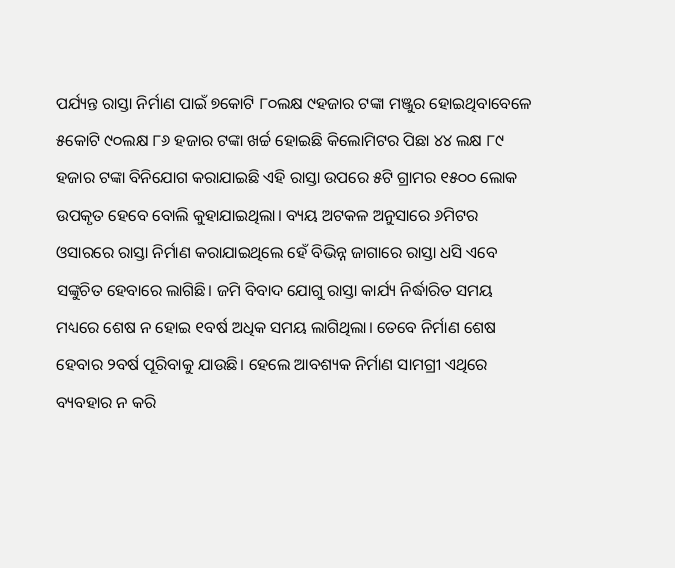ପର୍ଯ୍ୟନ୍ତ ରାସ୍ତା ନିର୍ମାଣ ପାଇଁ ୭କୋଟି ୮୦ଲକ୍ଷ ୯ହଜାର ଟଙ୍କା ମଞ୍ଜୁର ହୋଇଥିବାବେଳେ ୫କୋଟି ୯୦ଲକ୍ଷ ୮୬ ହଜାର ଟଙ୍କା ଖର୍ଚ୍ଚ ହୋଇଛି କିଲୋମିଟର ପିଛା ୪୪ ଲକ୍ଷ ୮୯ ହଜାର ଟଙ୍କା ବିନିଯୋଗ କରାଯାଇଛି ଏହି ରାସ୍ତା ଉପରେ ୫ଟି ଗ୍ରାମର ୧୫୦୦ ଲୋକ ଉପକୃତ ହେବେ ବୋଲି କୁହାଯାଇଥିଲା। ବ୍ୟୟ ଅଟକଳ ଅନୁସାରେ ୬ମିଟର ଓସାରରେ ରାସ୍ତା ନିର୍ମାଣ କରାଯାଇଥିଲେ ହେଁ ବିଭିନ୍ନ ଜାଗାରେ ରାସ୍ତା ଧସି ଏବେ ସଙ୍କୁଚିତ ହେବାରେ ଲାଗିଛି। ଜମି ବିବାଦ ଯୋଗୁ ରାସ୍ତା କାର୍ଯ୍ୟ ନିର୍ଦ୍ଧାରିତ ସମୟ ମଧ୍ୟରେ ଶେଷ ନ ହୋଇ ୧ବର୍ଷ ଅଧିକ ସମୟ ଲାଗିଥିଲା। ତେବେ ନିର୍ମାଣ ଶେଷ ହେବାର ୨ବର୍ଷ ପୂରିବାକୁ ଯାଉଛି। ହେଲେ ଆବଶ୍ୟକ ନିର୍ମାଣ ସାମଗ୍ରୀ ଏଥିରେ ବ୍ୟବହାର ନ କରି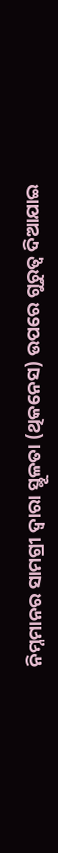ନିମ୍ନମାନର ସାମଗ୍ରୀ ଦ୍ୱାରା ସ୍ଥୂଳତା (ଥିକନେସ) ଉପରେ ଗୁରୁତ୍ୱ ଦିଆଯାଇ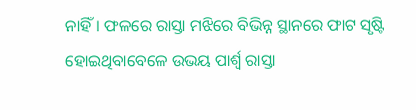ନାହିଁ। ଫଳରେ ରାସ୍ତା ମଝିରେ ବିଭିନ୍ନ ସ୍ଥାନରେ ଫାଟ ସୃଷ୍ଟି ହୋଇଥିବାବେଳେ ଉଭୟ ପାର୍ଶ୍ୱ ରାସ୍ତା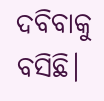ଦବିବାକୁ ବସିଛି।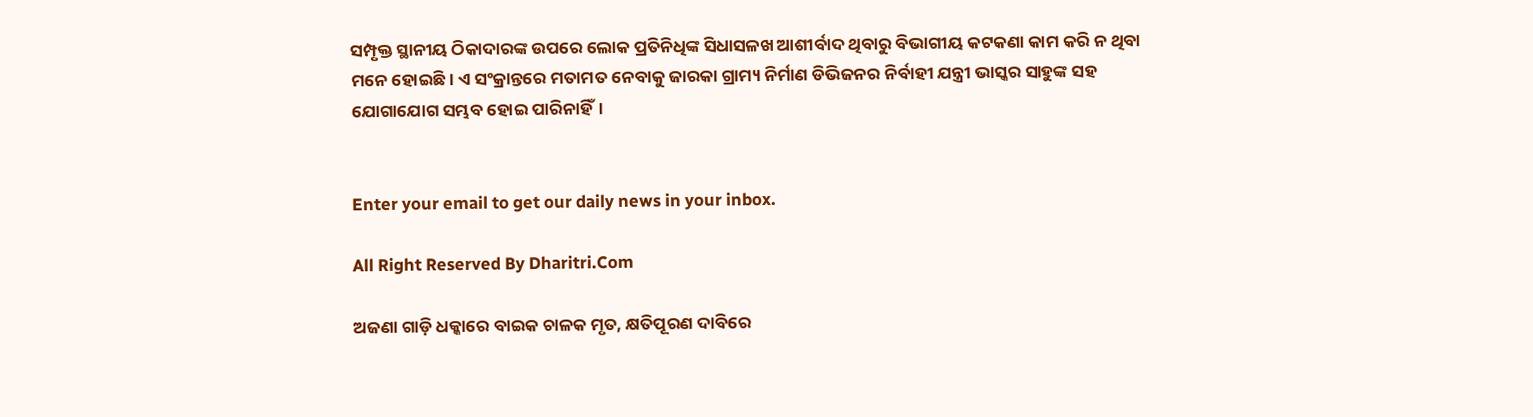ସମ୍ପୃକ୍ତ ସ୍ଥାନୀୟ ଠିକାଦାରଙ୍କ ଉପରେ ଲୋକ ପ୍ରତିନିଧିଙ୍କ ସିଧାସଳଖ ଆଶୀର୍ବାଦ ଥିବାରୁ ବିଭାଗୀୟ କଟକଣା କାମ କରି ନ ଥିବା ମନେ ହୋଇଛି। ଏ ସଂକ୍ରାନ୍ତରେ ମତାମତ ନେବାକୁ ଜାରକା ଗ୍ରାମ୍ୟ ନିର୍ମାଣ ଡିଭିଜନର ନିର୍ବାହୀ ଯନ୍ତ୍ରୀ ଭାସ୍କର ସାହୁଙ୍କ ସହ ଯୋଗାଯୋଗ ସମ୍ଭବ ହୋଇ ପାରିନାହିଁ।


Enter your email to get our daily news in your inbox.

All Right Reserved By Dharitri.Com

ଅଜଣା ଗାଡ଼ି ଧକ୍କାରେ ବାଇକ ଚାଳକ ମୃତ, କ୍ଷତିପୂରଣ ଦାବିରେ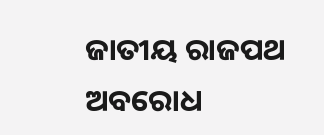ଜାତୀୟ ରାଜପଥ ଅବରୋଧ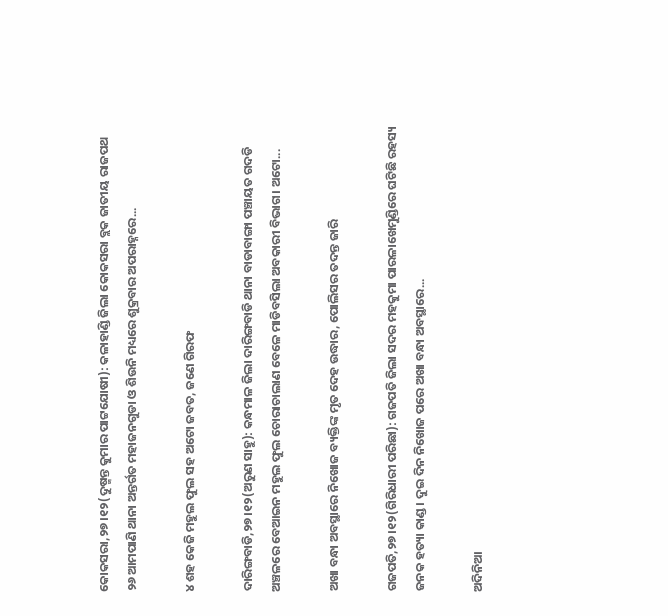କୋକସରା,୨୭।୧୨(ଦୁଷ୍ମନ୍ତ କୁମାର ପାଟ୍ଟଯୋଷୀ): କଳାହାଣ୍ଡି ଜିଲା କୋକସରା ବ୍ଲକ ଜାତୀୟ ରାଜପଥ ୨୬ ଆମପାଣି ଥାନା ଅନ୍ତର୍ଗତ ମହାଜନଗୁଡା ଓ ଶିଉନି ମଧ୍ୟରେ ଶୁକ୍ରବାର ଅପରାହ୍ନରେ...

୪ ଶହ କେଜି ମହୁଲ ଫୁଲ ସହ ଅଟୋ ଜବତ, ଜଣେ ଗିରଫ

ଦାରିଙ୍ଗବାଡି,୨୭।୧୨(ଅରୁଣ ସାହୁ): କନ୍ଧମାଳ ଜିଲା ଦାରିଙ୍ଗବାଡି ଥାନା ବାଡାବାଙ୍ଗା ପଞ୍ଚାୟତ ଗଦଡି ଅଞ୍ଚଳରେ ବେଆଇନ ମହୁଲ ଫୁଲ ଚୋରାଚାଲାଣ ବେଳେ ମାଡିବସିଲା ଅବକାରୀ ବିଭାଗ। ଅଟୋ...

ଅଖା ବନ୍ଧା ଅବସ୍ଥାରେ ନିଖୋଜ ବ୍ୟକ୍ତିଙ୍କ ମୃତ ଦେହ ଉଦ୍ଧାର, ପୋଲିସର ତଦନ୍ତ ଜାରି

ଗଜପତି,୨୭।୧୨(ଗିରିଧାରୀ ପରିଛା): ଗଜପତି ଜିଲା ସଦର ମହକୁମା ପାରଳାଖେମୁଣ୍ଡିରେ ଘଟିଛି ରହସ୍ୟ ଜନକ ହତ୍ୟା କାଣ୍ଡ। ଦୁଇ ଦିନ ନିଖୋଜ ପରେ ଅଖା ବନ୍ଧା ଅବସ୍ଥାରେ...

ଅଦିନିଆ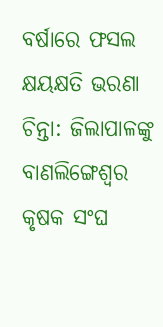ବର୍ଷାରେ ଫସଲ କ୍ଷୟକ୍ଷତି ଭରଣା ଚିନ୍ତା: ଜିଲାପାଳଙ୍କୁ ବାଣଲିଙ୍ଗେଶ୍ୱର କୃଷକ ସଂଘ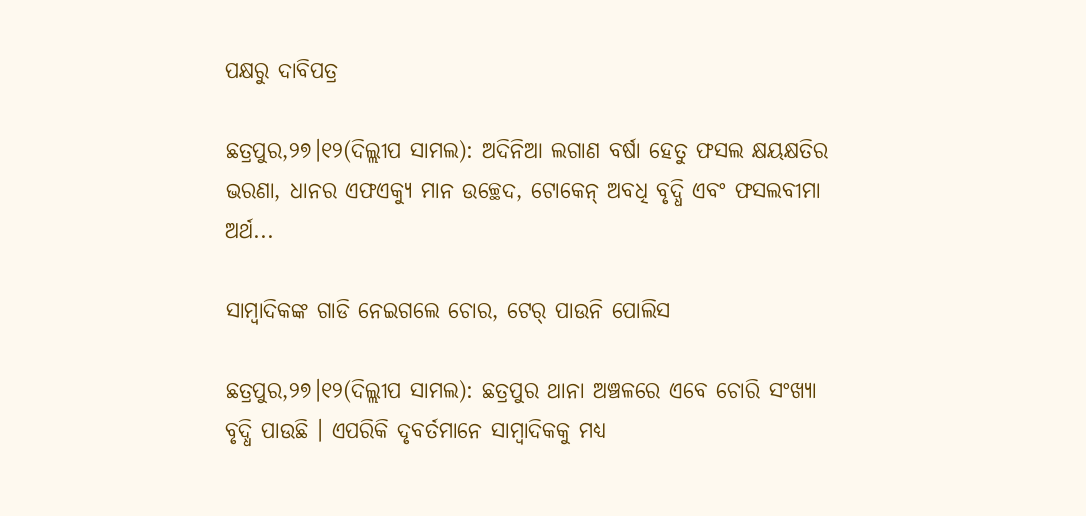ପକ୍ଷରୁ ଦାବିପତ୍ର

ଛତ୍ରପୁର,୨୭।୧୨(ଦିଲ୍ଲୀପ ସାମଲ): ଅଦିନିଆ ଲଗାଣ ବର୍ଷା ହେତୁ ଫସଲ କ୍ଷୟକ୍ଷତିର ଭରଣା, ଧାନର ଏଫଏକ୍ୟୁ ମାନ ଉଚ୍ଛେଦ, ଟୋକେନ୍ ଅବଧି ବୃଦ୍ଧି ଏବଂ ଫସଲବୀମା ଅର୍ଥ...

ସାମ୍ବାଦିକଙ୍କ ଗାଡି ନେଇଗଲେ ଚୋର, ଟେର୍ ପାଉନି ପୋଲିସ

ଛତ୍ରପୁର,୨୭।୧୨(ଦିଲ୍ଲୀପ ସାମଲ): ଛତ୍ରପୁର ଥାନା ଅଞ୍ଚଳରେ ଏବେ ଚୋରି ସଂଖ୍ୟା ବୃଦ୍ଧି ପାଉଛି । ଏପରିକି ଦୃବର୍ତମାନେ ସାମ୍ବାଦିକକୁ ମଧ୍ୟ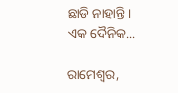ଛାଡି ନାହାନ୍ତି। ଏକ ଦୈନିକ...

ରାମେଶ୍ୱର,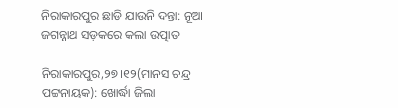ନିରାକାରପୁର ଛାଡି ଯାଉନି ଦନ୍ତା: ନୂଆ ଜଗନ୍ନାଥ ସଡ଼କରେ କଲା ଉତ୍ପାତ

ନିରାକାରପୁର,୨୭।୧୨(ମାନସ ଚନ୍ଦ୍ର ପଟ୍ଟନାୟକ): ଖୋର୍ଦ୍ଧା ଜିଲା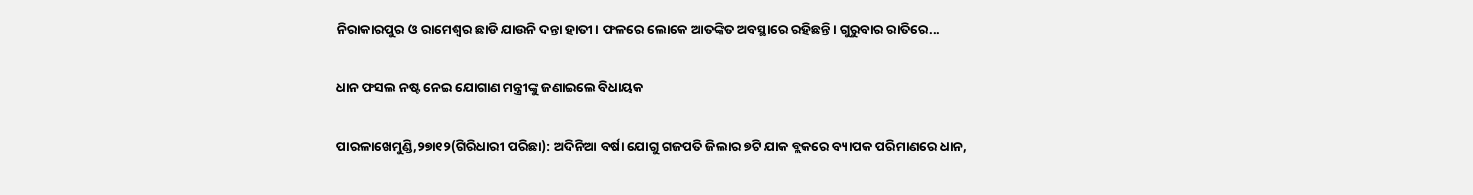ନିରାକାରପୁର ଓ ରାମେଶ୍ୱର ଛାଡି ଯାଉନି ଦନ୍ତା ହାତୀ। ଫଳରେ ଲୋକେ ଆତଙ୍କିତ ଅବସ୍ଥାରେ ରହିଛନ୍ତି। ଗୁରୁବାର ରାତିରେ...

ଧାନ ଫସଲ ନଷ୍ଟ ନେଇ ଯୋଗାଣ ମନ୍ତ୍ରୀଙ୍କୁ ଜଣାଇଲେ ବିଧାୟକ

ପାରଳାଖେମୁଣ୍ଡି,୨୭ା୧୨(ଗିରିଧାରୀ ପରିଛା): ଅଦିନିଆ ବର୍ଷା ଯୋଗୁ ଗଜପତି ଜିଲାର ୭ଟି ଯାକ ବ୍ଲକରେ ବ୍ୟାପକ ପରିମାଣରେ ଧାନ,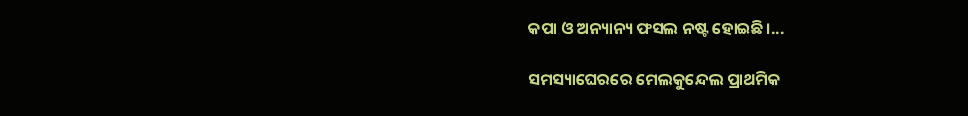କପା ଓ ଅନ୍ୟାନ୍ୟ ଫସଲ ନଷ୍ଟ ହୋଇଛି।...

ସମସ୍ୟାଘେରରେ ମେଲକୁନ୍ଦେଲ ପ୍ରାଥମିକ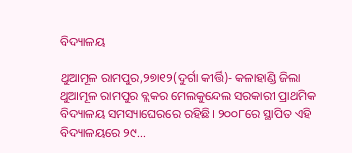ବିଦ୍ୟାଳୟ

ଥୁଆମୂଳ ରାମପୁର,୨୭ା୧୨(ଦୁର୍ଗା କୀର୍ତ୍ତି)- କଳାହାଣ୍ଡି ଜିଲା ଥୁଆମୂଳ ରାମପୁର ବ୍ଲକର ମେଲକୁନ୍ଦେଲ ସରକାରୀ ପ୍ରାଥମିକ ବିଦ୍ୟାଳୟ ସମସ୍ୟାଘେରରେ ରହିଛି। ୨୦୦୮ରେ ସ୍ଥାପିତ ଏହି ବିଦ୍ୟାଳୟରେ ୨୯...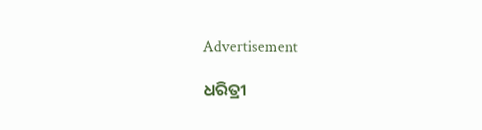Advertisement

ଧରିତ୍ରୀ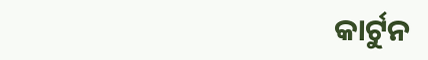କାର୍ଟୁନ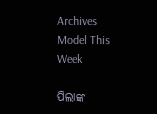Archives
Model This Week

ପିଲାଙ୍କ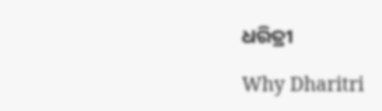ଧରିତ୍ରୀ

Why Dharitri